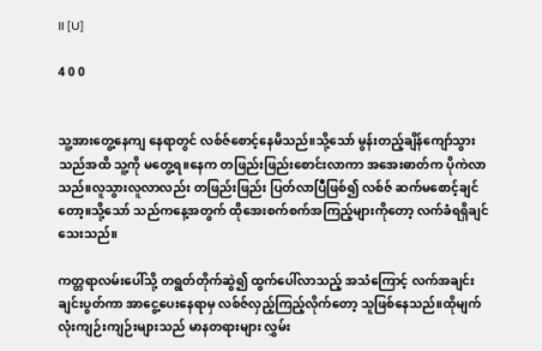II [U]

4 0 0


သူ့အားတွေ့နေကျ နေရာတွင် လစ်ဇ်စောင့်နေမိသည်။သို့သော် မွန်းတည့်ချိန်ကျော်သွားသည်အထိ သူ့ကို မတွေ့ရ။နေက တဖြည်းဖြည်းစောင်းလာကာ အအေးဓာတ်က ပိုကဲလာသည်။လူသွားလူလာလည်း တဖြည်းဖြည်း ပြတ်လာပြီဖြစ်၍ လစ်ဇ် ဆက်မစောင့်ချင်တော့။သို့သော် သည်ကနေ့အတွက် ထိုအေးစက်စက်အကြည့်များကိုတော့ လက်ခံရရှိချင်သေးသည်။

ကတ္တရာလမ်းပေါ်သို့ တရွတ်တိုက်ဆွဲ၍ ထွက်ပေါ်လာသည့် အသံကြောင့် လက်အချင်းချင်းပွတ်ကာ အာငွေ့ပေးနေရာမှ လစ်ဇ်လှည့်ကြည့်လိုက်တော့ သူဖြစ်နေသည်။ထိုမျက်လုံးကျဉ်းကျဉ်းများသည် မာနတရားများ လွှမ်း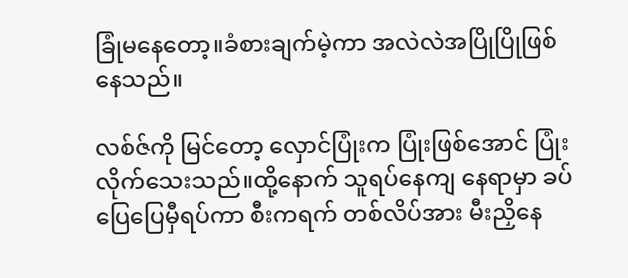ခြုံမနေတော့။ခံစားချက်မဲ့ကာ အလဲလဲအပြိုပြိုဖြစ်နေသည်။

လစ်ဇ်ကို မြင်တော့ လှောင်ပြုံးက ပြုံးဖြစ်အောင် ပြုံးလိုက်သေးသည်။ထို့နောက် သူရပ်နေကျ နေရာမှာ ခပ်ပြေပြေမှီရပ်ကာ စီးကရက် တစ်လိပ်အား မီးညှိနေ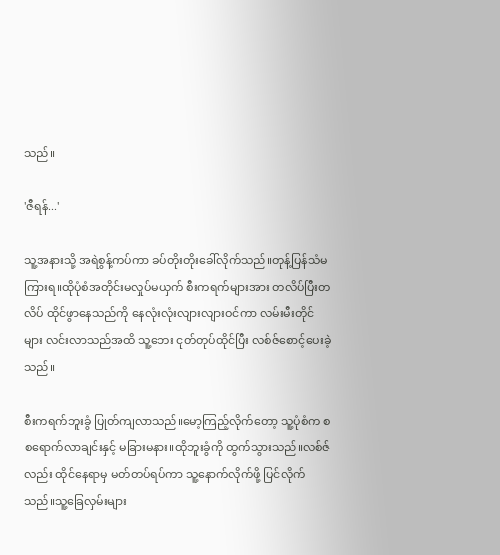သည်။

'ဇီရန်...'

သူ့အနားသို့ အရဲစွန့်ကပ်ကာ ခပ်တိုးတိုးခေါ်လိုက်သည်။တုန့်ပြန်သံမကြားရ။ထိုပုံစံအတိုင်းမလှုပ်မယှက် စီးကရက်များအား တလိပ်ပြီးတလိပ် ထိုင်ဖွာနေသည်ကို နေလုံးလုံးလျားလျားဝင်ကာ လမ်းမီးတိုင်များ လင်းလာသည်အထိ သူ့ဘေး ငုတ်တုပ်ထိုင်ပြီး လစ်ဇ်စောင့်ပေးခဲ့သည်။

စီးကရက်ဘူးခွံ ပြုတ်ကျလာသည်။မော့ကြည့်လိုက်တော့ သူ့ပုံစံက စစရောက်လာချင်းနှင့် မခြားမနား။ထိုဘူးခွံကို ထွက်သွားသည်။လစ်ဇ်လည်း ထိုင်နေရာမှ မတ်တပ်ရပ်ကာ သူ့နောက်လိုက်ဖို့ ပြင်လိုက်သည်။သူ့ခြေလှမ်းများ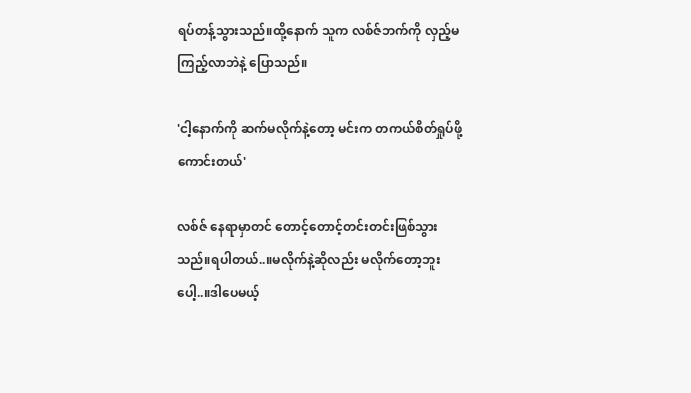ရပ်တန့်သွားသည်။ထို့နောက် သူက လစ်ဇ်ဘက်ကို လှည့်မကြည့်လာဘဲနဲ့ ပြောသည်။

'ငါ့နောက်ကို ဆက်မလိုက်နဲ့တော့ မင်းက တကယ်စိတ်ရှုပ်ဖို့ကောင်းတယ်'

လစ်ဇ် နေရာမှာတင် တောင့်တောင့်တင်းတင်းဖြစ်သွားသည်။ရပါတယ်..။မလိုက်နဲ့ဆိုလည်း မလိုက်တော့ဘူးပေါ့..။ဒါပေမယ့်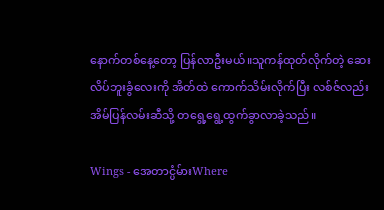နောက်တစ်နေ့တော့ ပြန်လာဦးမယ်။သူကန်ထုတ်လိုက်တဲ့ ဆေးလိပ်ဘူးခွံလေးကို အိတ်ထဲ ကောက်သိမ်းလိုက်ပြီး လစ်ဇ်လည်း အိမ်ပြန်လမ်းဆီသို့ တရွေ့ရွေ့ထွက်ခွာလာခဲ့သည်။

Wings - အေတာင္ပံမ်ားWhere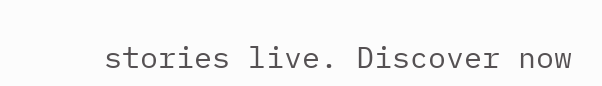stories live. Discover now